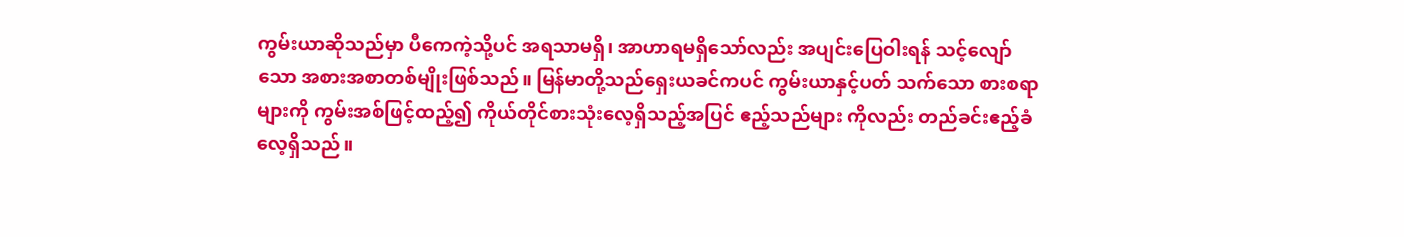ကွမ်းယာဆိုသည်မှာ ပီကေကဲ့သို့ပင် အရသာမရှိ၊ အာဟာရမရှိသော်လည်း အပျင်းပြေဝါးရန် သင့်လျော်သော အစားအစာတစ်မျိုးဖြစ်သည်။ မြန်မာတို့သည်ရှေးယခင်ကပင် ကွမ်းယာနှင့်ပတ် သက်သော စားစရာများကို ကွမ်းအစ်ဖြင့်ထည့်၍ ကိုယ်တိုင်စားသုံးလေ့ရှိသည့်အပြင် ဧည့်သည်များ ကိုလည်း တည်ခင်းဧည့်ခံလေ့ရှိသည်။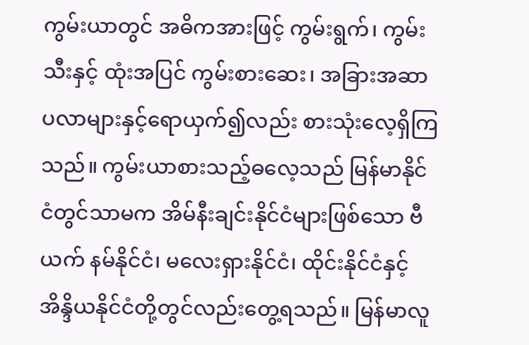ကွမ်းယာတွင် အဓိကအားဖြင့် ကွမ်းရွက်၊ ကွမ်းသီးနှင့် ထုံးအပြင် ကွမ်းစားဆေး၊ အခြားအဆာပလာများနှင့်ရောယှက်၍လည်း စားသုံးလေ့ရှိကြသည်။ ကွမ်းယာစားသည့်ဓလေ့သည် မြန်မာနိုင်ငံတွင်သာမက အိမ်နီးချင်းနိုင်ငံများဖြစ်သော ဗီယက် နမ်နိုင်ငံ၊ မလေးရှားနိုင်ငံ၊ ထိုင်းနိုင်ငံနှင့် အိန္ဒိယနိုင်ငံတို့တွင်လည်းတွေ့ရသည်။ မြန်မာလူ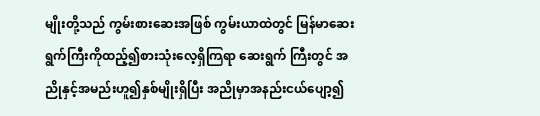မျိုးတို့သည် ကွမ်းစားဆေးအဖြစ် ကွမ်းယာထဲတွင် မြန်မာဆေးရွက်ကြီးကိုထည့်၍စားသုံးလေ့ရှိကြရာ ဆေးရွက် ကြီးတွင် အညိုနှင့်အမည်းဟူ၍နှစ်မျိုးရှိပြီး အညိုမှာအနည်းငယ်ပျော့၍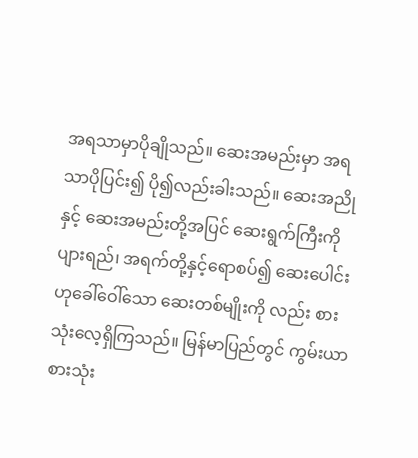အရသာမှာပိုချိုသည်။ ဆေးအမည်းမှာ အရသာပိုပြင်း၍ ပို၍လည်းခါးသည်။ ဆေးအညိုနှင့် ဆေးအမည်းတို့အပြင် ဆေးရွက်ကြီးကို ပျားရည်၊ အရက်တို့နှင့်ရောစပ်၍ ဆေးပေါင်းဟုခေါ်ဝေါ်သော ဆေးတစ်မျိုးကို လည်း စားသုံးလေ့ရှိကြသည်။ မြန်မာပြည်တွင် ကွမ်းယာစားသုံး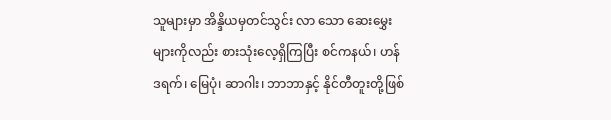သူများမှာ အိန္ဒိယမှတင်သွင်း လာ သော ဆေးမွှေးများကိုလည်း စားသုံးလေ့ရှိကြပြီး စင်ကနယ်၊ ဟန်ဒရက်၊ မြေပုံ၊ ဆာဂါး၊ ဘာဘာနှင့် နိုင်တီတူးတို့ဖြစ်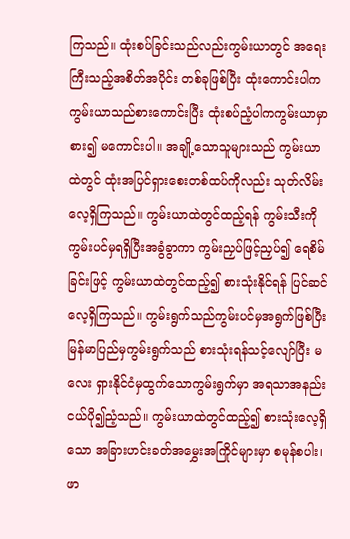ကြသည်။ ထုံးစပ်ခြင်းသည်လည်းကွမ်းယာတွင် အရေးကြီးသည့်အစိတ်အပိုင်း တစ်ခုဖြစ်ပြီး ထုံးကောင်းပါက ကွမ်းယာသည်စားကောင်းပြီး ထုံးစပ်ညံ့ပါကကွမ်းယာမှာ စား၍ မကောင်းပါ။ အချို့သောသူများသည် ကွမ်းယာထဲတွင် ထုံးအပြင်ရှားစေးတစ်ထပ်ကိုလည်း သုတ်လိမ်းလေ့ရှိကြသည်။ ကွမ်းယာထဲတွင်ထည့်ရန် ကွမ်းသီးကို ကွမ်းပင်မှရရှိပြီးအခွံခွာကာ ကွမ်းညှပ်ဖြင့်ညှပ်၍ ရေစိမ်ခြင်းဖြင့် ကွမ်းယာထဲတွင်ထည့်၍ စားသုံးနိုင်ရန် ပြင်ဆင်လေ့ရှိကြသည်။ ကွမ်းရွက်သည်ကွမ်းပင်မှအရွက်ဖြစ်ပြီး မြန်မာပြည်မှကွမ်းရွက်သည် စားသုံးရန်သင့်လျော်ပြီး မလေး ရှားနိုင်ငံမှထွက်သောကွမ်းရွက်မှာ အရသာအနည်းငယ်ပို၍ညံ့သည်။ ကွမ်းယာထဲတွင်ထည့်၍ စားသုံးလေ့ရှိသော အခြားဟင်းခတ်အမွှေးအကြိုင်များမှာ စမုန်စပါး၊ ဖာ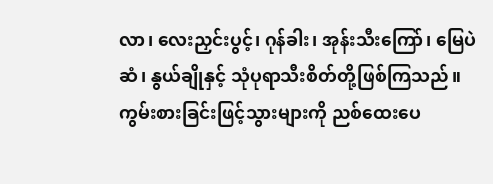လာ၊ လေးညှင်းပွင့်၊ ဂုန်ခါး၊ အုန်းသီးကြော်၊ မြေပဲဆံ၊ နွယ်ချိုနှင့် သုံပုရာသီးစိတ်တို့ဖြစ်ကြသည်။ ကွမ်းစားခြင်းဖြင့်သွားများကို ညစ်ထေးပေ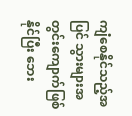ကျံစေနိုင်သည့်အပြင် သွားများအတွင်းကျောက်ဖြစ်နိုင်ပြီး ဘေး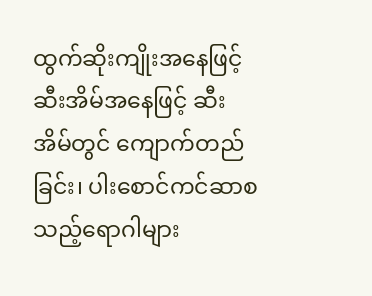ထွက်ဆိုးကျိုးအနေဖြင့် ဆီးအိမ်အနေဖြင့် ဆီးအိမ်တွင် ကျောက်တည်ခြင်း၊ ပါးစောင်ကင်ဆာစသည့်ရောဂါများ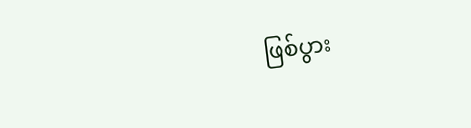ဖြစ်ပွား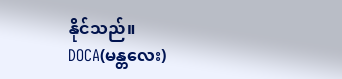နိုင်သည်။
DOCA(မန္တလေး)